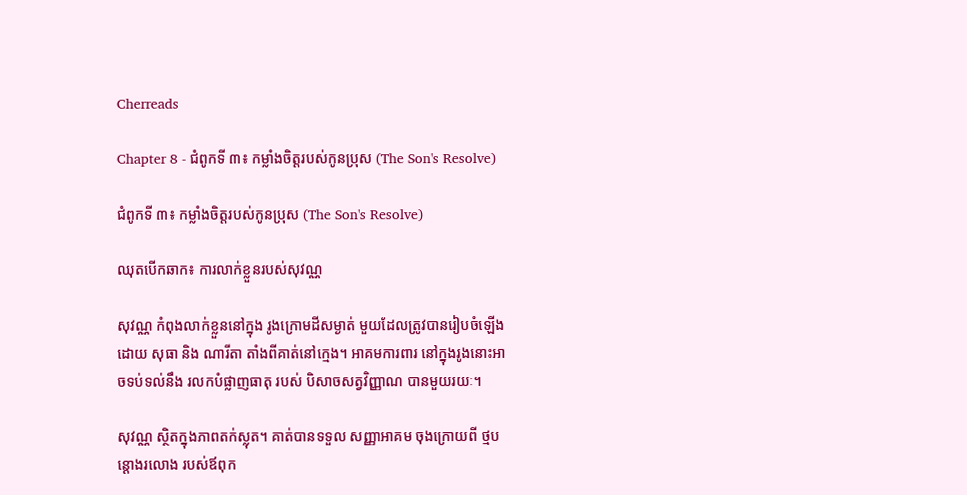Cherreads

Chapter 8 - ជំពូកទី ៣៖ កម្លាំងចិត្តរបស់កូនប្រុស (The Son's Resolve)

ជំពូកទី ៣៖ កម្លាំងចិត្តរបស់កូនប្រុស (The Son's Resolve)

ឈុតបើកឆាក៖ ការលាក់ខ្លួនរបស់សុវណ្ណ

សុវណ្ណ កំពុងលាក់ខ្លួននៅក្នុង រូងក្រោមដីសម្ងាត់ មួយដែលត្រូវបានរៀបចំឡើងដោយ សុធា និង ណារីតា តាំងពីគាត់នៅក្មេង។ អាគមការពារ នៅក្នុងរូងនោះអាចទប់ទល់នឹង រលកបំផ្លាញធាតុ របស់ បិសាចសត្វវិញ្ញាណ បានមួយរយៈ។

សុវណ្ណ ស្ថិតក្នុងភាពតក់ស្លុត។ គាត់បានទទួល សញ្ញាអាគម ចុងក្រោយពី ថ្មបន្តោងរលោង របស់ឪពុក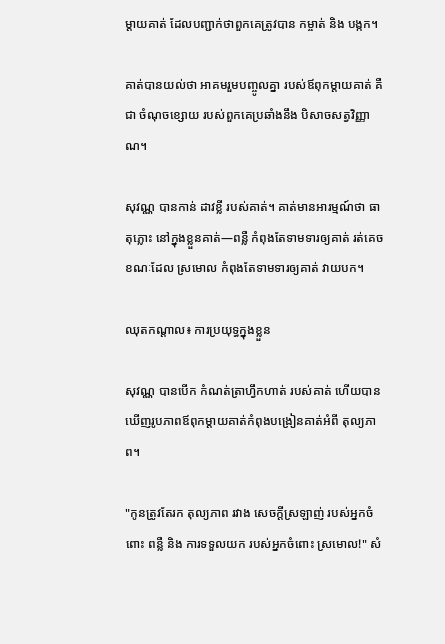ម្តាយគាត់ ដែលបញ្ជាក់ថាពួកគេត្រូវបាន កម្ចាត់ និង បង្កក។

គាត់បានយល់ថា អាគមរួមបញ្ចូលគ្នា របស់ឪពុកម្តាយគាត់ គឺជា ចំណុចខ្សោយ របស់ពួកគេប្រឆាំងនឹង បិសាចសត្វវិញ្ញាណ។

សុវណ្ណ បានកាន់ ដាវខ្លី របស់គាត់។ គាត់មានអារម្មណ៍ថា ធាតុភ្លោះ នៅក្នុងខ្លួនគាត់—ពន្លឺ កំពុងតែទាមទារឲ្យគាត់ រត់គេច ខណៈដែល ស្រមោល កំពុងតែទាមទារឲ្យគាត់ វាយបក។

ឈុតកណ្តាល៖ ការប្រយុទ្ធក្នុងខ្លួន

សុវណ្ណ បានបើក កំណត់ត្រាហ្វឹកហាត់ របស់គាត់ ហើយបានឃើញរូបភាពឪពុកម្តាយគាត់កំពុងបង្រៀនគាត់អំពី តុល្យភាព។

"កូនត្រូវតែរក តុល្យភាព រវាង សេចក្តីស្រឡាញ់ របស់អ្នកចំពោះ ពន្លឺ និង ការទទួលយក របស់អ្នកចំពោះ ស្រមោល!" សំ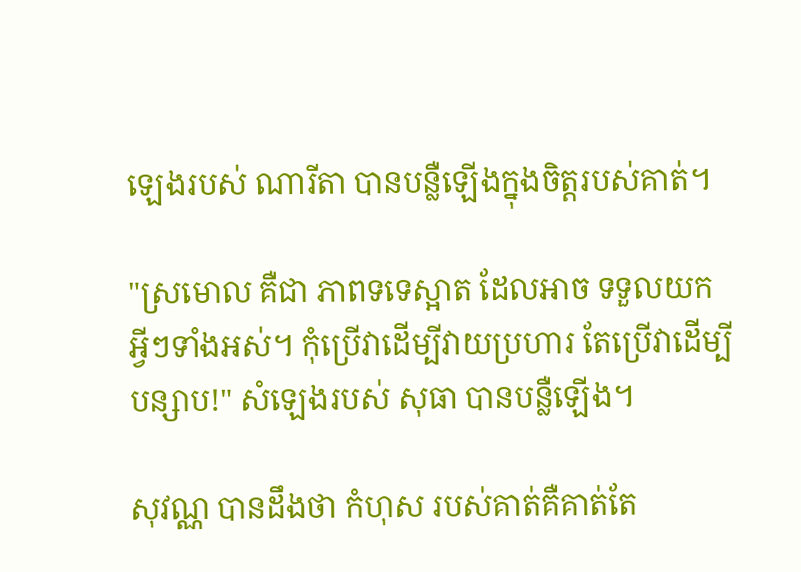ឡេងរបស់ ណារីតា បានបន្លឺឡើងក្នុងចិត្តរបស់គាត់។

"ស្រមោល គឺជា ភាពទទេស្អាត ដែលអាច ទទួលយក អ្វីៗទាំងអស់។ កុំប្រើវាដើម្បីវាយប្រហារ តែប្រើវាដើម្បី បន្សាប!" សំឡេងរបស់ សុធា បានបន្លឺឡើង។

សុវណ្ណ បានដឹងថា កំហុស របស់គាត់គឺគាត់តែ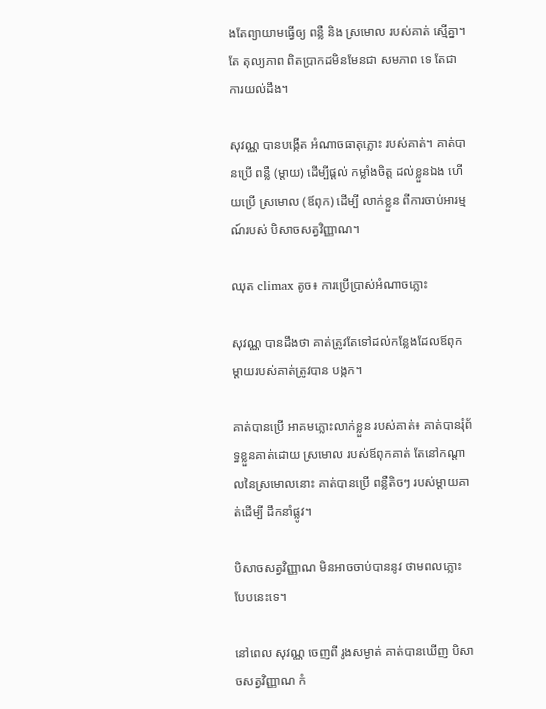ងតែព្យាយាមធ្វើឲ្យ ពន្លឺ និង ស្រមោល របស់គាត់ ស្មើគ្នា។ តែ តុល្យភាព ពិតប្រាកដមិនមែនជា សមភាព ទេ តែជា ការយល់ដឹង។

សុវណ្ណ បានបង្កើត អំណាចធាតុភ្លោះ របស់គាត់។ គាត់បានប្រើ ពន្លឺ (ម្តាយ) ដើម្បីផ្តល់ កម្លាំងចិត្ត ដល់ខ្លួនឯង ហើយប្រើ ស្រមោល (ឪពុក) ដើម្បី លាក់ខ្លួន ពីការចាប់អារម្មណ៍របស់ បិសាចសត្វវិញ្ញាណ។

ឈុត climax តូច៖ ការប្រើប្រាស់អំណាចភ្លោះ

សុវណ្ណ បានដឹងថា គាត់ត្រូវតែទៅដល់កន្លែងដែលឪពុកម្តាយរបស់គាត់ត្រូវបាន បង្កក។

គាត់បានប្រើ អាគមភ្លោះលាក់ខ្លួន របស់គាត់៖ គាត់បានរុំព័ទ្ធខ្លួនគាត់ដោយ ស្រមោល របស់ឪពុកគាត់ តែនៅកណ្តាលនៃស្រមោលនោះ គាត់បានប្រើ ពន្លឺតិចៗ របស់ម្តាយគាត់ដើម្បី ដឹកនាំផ្លូវ។

បិសាចសត្វវិញ្ញាណ មិនអាចចាប់បាននូវ ថាមពលភ្លោះ បែបនេះទេ។

នៅពេល សុវណ្ណ ចេញពី រូងសម្ងាត់ គាត់បានឃើញ បិសាចសត្វវិញ្ញាណ កំ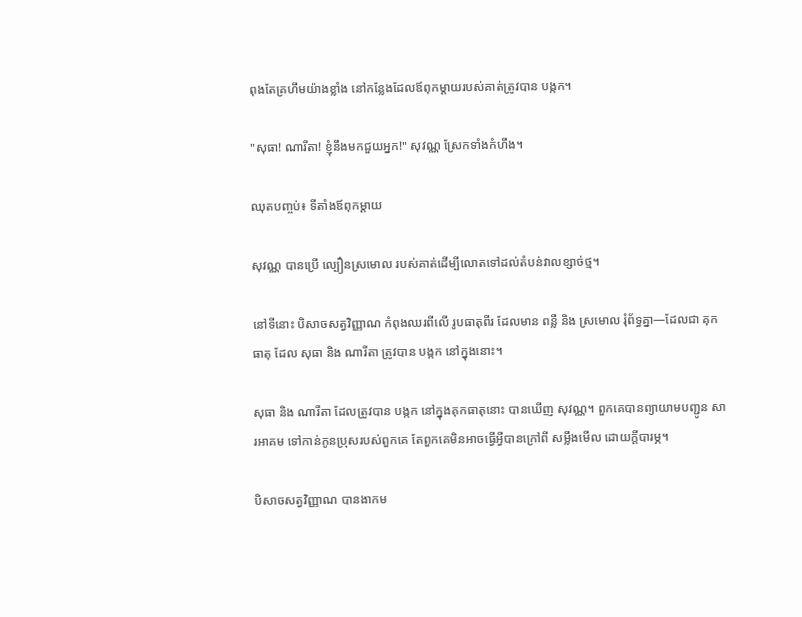ពុងតែគ្រហឹមយ៉ាងខ្លាំង នៅកន្លែងដែលឪពុកម្តាយរបស់គាត់ត្រូវបាន បង្កក។

"សុធា! ណារីតា! ខ្ញុំនឹងមកជួយអ្នក!" សុវណ្ណ ស្រែកទាំងកំហឹង។

ឈុតបញ្ចប់៖ ទីតាំងឪពុកម្តាយ

សុវណ្ណ បានប្រើ ល្បឿនស្រមោល របស់គាត់ដើម្បីលោតទៅដល់តំបន់វាលខ្សាច់ថ្ម។

នៅទីនោះ បិសាចសត្វវិញ្ញាណ កំពុងឈរពីលើ រូបធាតុពីរ ដែលមាន ពន្លឺ និង ស្រមោល រុំព័ទ្ធគ្នា—ដែលជា គុកធាតុ ដែល សុធា និង ណារីតា ត្រូវបាន បង្កក នៅក្នុងនោះ។

សុធា និង ណារីតា ដែលត្រូវបាន បង្កក នៅក្នុងគុកធាតុនោះ បានឃើញ សុវណ្ណ។ ពួកគេបានព្យាយាមបញ្ជូន សារអាគម ទៅកាន់កូនប្រុសរបស់ពួកគេ តែពួកគេមិនអាចធ្វើអ្វីបានក្រៅពី សម្លឹងមើល ដោយក្តីបារម្ភ។

បិសាចសត្វវិញ្ញាណ បានងាកម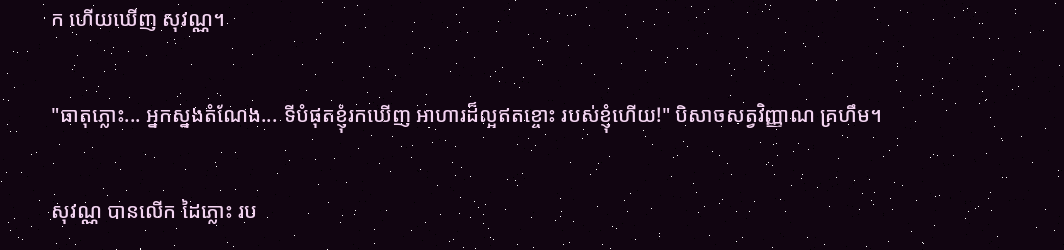ក ហើយឃើញ សុវណ្ណ។

"ធាតុភ្លោះ... អ្នកស្នងតំណែង... ទីបំផុតខ្ញុំរកឃើញ អាហារដ៏ល្អឥតខ្ចោះ របស់ខ្ញុំហើយ!" បិសាចសត្វវិញ្ញាណ គ្រហឹម។

សុវណ្ណ បានលើក ដៃភ្លោះ រប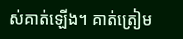ស់គាត់ឡើង។ គាត់ត្រៀម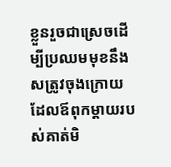ខ្លួនរួចជាស្រេចដើម្បីប្រឈមមុខនឹង សត្រូវចុងក្រោយ ដែលឪពុកម្តាយរបស់គាត់មិ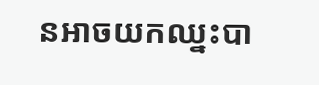នអាចយកឈ្នះបា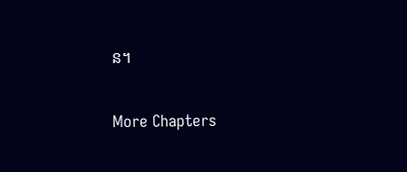ន។

More Chapters